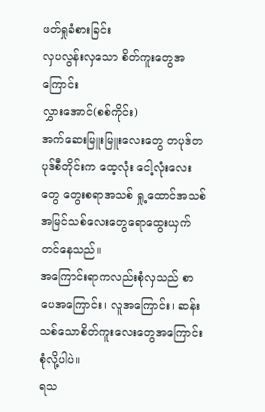ဖတ်ရှုခံစားခြင်း
လှပလွန်းလှသော စိတ်ကူးတွေအကြောင်း
လွှားအောင်(စစ်ကိုင်း)
အက်ဆေးမြူးမြူးလေးတွေ တပုဒ်တပုဒ်စီတိုင်းက ထေ့လုံး ငေါ့လုံးလေးတွေ တွေးစရာအသစ် ရှု့ထောင်အသစ် အမြင်သစ်လေးတွေရောထွေးယှက်တင်နေသည်။
အကြောင်းရာကလည်းစုံလှသည် စာပေအကြောင်း၊ လူအကြောင်း၊ ဆန်းသစ်သောစိတ်ကူးလေးတွေအကြောင်းစုံလို့ပါပဲ။
ရသ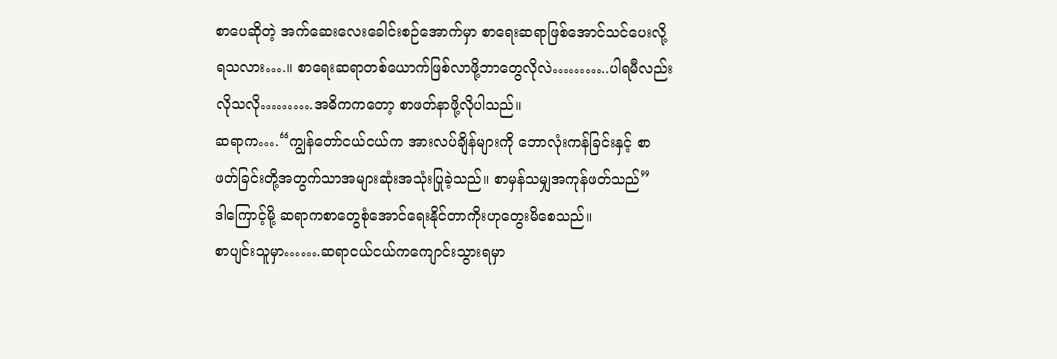စာပေဆိုတဲ့ အက်ဆေးလေးခေါင်းစဉ်အောက်မှာ စာရေးဆရာဖြစ်အောင်သင်ပေးလို့ရသလား….။ စာရေးဆရာတစ်ယောက်ဖြစ်လာဖို့ဘာတွေလိုလဲ………..ပါရမီလည်းလိုသလို……….အဓိကကတော့ စာဖတ်နာဖို့လိုပါသည်။
ဆရာက….“ကျွန်တော်ငယ်ငယ်က အားလပ်ချိန်များကို ဘောလုံးကန်ခြင်းနှင့် စာဖတ်ခြင်းတို့အတွက်သာအများဆုံးအသုံးပြုခဲ့သည်။ စာမှန်သမျှအကုန်ဖတ်သည်”
ဒါကြောင့်မို့ ဆရာကစာတွေစုံအောင်ရေးနိုင်တာကိုးဟုတွေးမိစေသည်။
စာပျင်းသူမှာ…….ဆရာငယ်ငယ်ကကျောင်းသွားရမှာ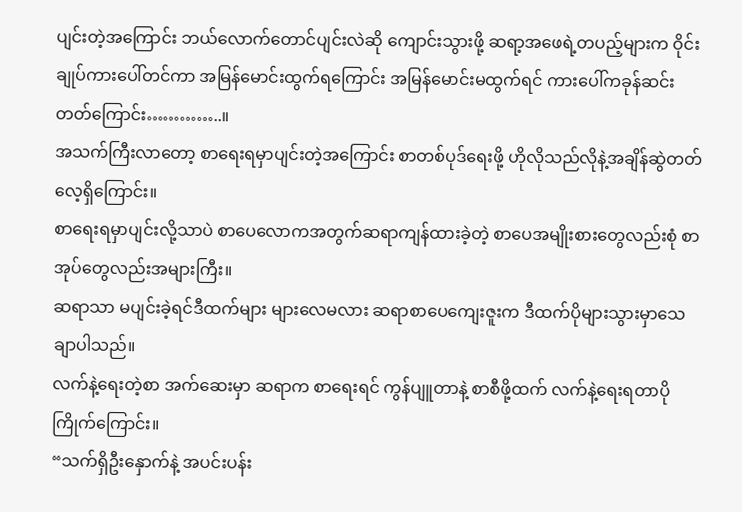ပျင်းတဲ့အကြောင်း ဘယ်လောက်တောင်ပျင်းလဲဆို ကျောင်းသွားဖို့ ဆရာ့အဖေရဲ့တပည့်များက ဝိုင်းချုပ်ကားပေါ်တင်ကာ အမြန်မောင်းထွက်ရကြောင်း အမြန်မောင်းမထွက်ရင် ကားပေါ်ကခုန်ဆင်းတတ်ကြောင်း…………..။
အသက်ကြီးလာတော့ စာရေးရမှာပျင်းတဲ့အကြောင်း စာတစ်ပုဒ်ရေးဖို့ ဟိုလိုသည်လိုနဲ့အချိန်ဆွဲတတ်လေ့ရှိကြောင်း။
စာရေးရမှာပျင်းလို့သာပဲ စာပေလောကအတွက်ဆရာကျန်ထားခဲ့တဲ့ စာပေအမျိုးစားတွေလည်းစုံ စာအုပ်တွေလည်းအများကြီး။
ဆရာသာ မပျင်းခဲ့ရင်ဒီထက်များ များလေမလား ဆရာစာပေကျေးဇူးက ဒီထက်ပိုများသွားမှာသေချာပါသည်။
လက်နဲ့ရေးတဲ့စာ အက်ဆေးမှာ ဆရာက စာရေးရင် ကွန်ပျူတာနဲ့ စာစီဖို့ထက် လက်နဲ့ရေးရတာပိုကြိုက်ကြောင်း။
“သက်ရှိဦးနှောက်နဲ့ အပင်းပန်း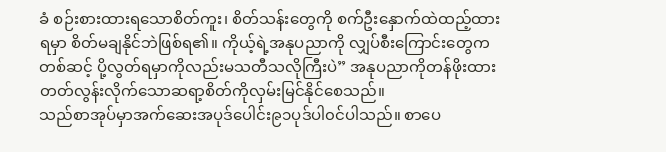ခံ စဉ်းစားထားရသောစိတ်ကူး၊ စိတ်သန်းတွေကို စက်ဦးနှောက်ထဲထည့်ထားရမှာ စိတ်မချနိုင်ဘဲဖြစ်ရ၏။ ကိုယ့်ရဲ့အနုပညာကို လျှပ်စီးကြောင်းတွေကတစ်ဆင့် ပို့လွတ်ရမှာကိုလည်းမသတီသလိုကြီးပဲ” အနုပညာကိုတန်ဖိုးထားတတ်လွန်းလိုက်သောဆရာ့စိတ်ကိုလှမ်းမြင်နိုင်စေသည်။
သည်စာအုပ်မှာအက်ဆေးအပုဒ်ပေါင်း၉၁ပုဒ်ပါ၀င်ပါသည်။ စာပေ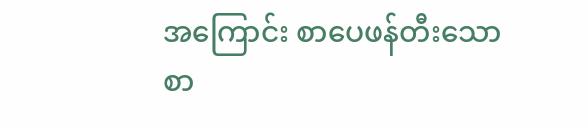အကြောင်း စာပေဖန်တီးသော စာ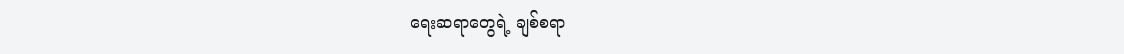ရေးဆရာတွေရဲ့ ချစ်စရာ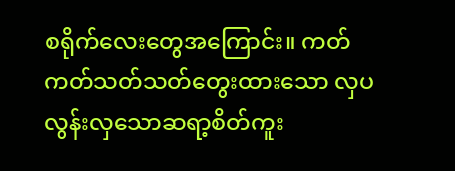စရိုက်လေးတွေအကြောင်း။ ကတ်ကတ်သတ်သတ်တွေးထားသော လှပလွန်းလှသောဆရာ့စိတ်ကူး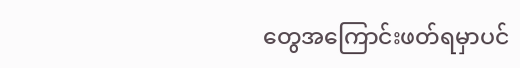တွေအကြောင်းဖတ်ရမှာပင်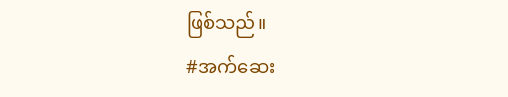ဖြစ်သည်။
#အက်ဆေး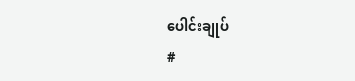ပေါင်းချုပ်
#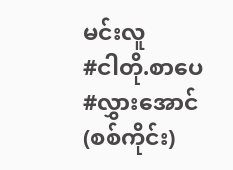မင်းလူ
#ငါတို.စာပေ
#လွှားအောင်(စစ်ကိုင်း)